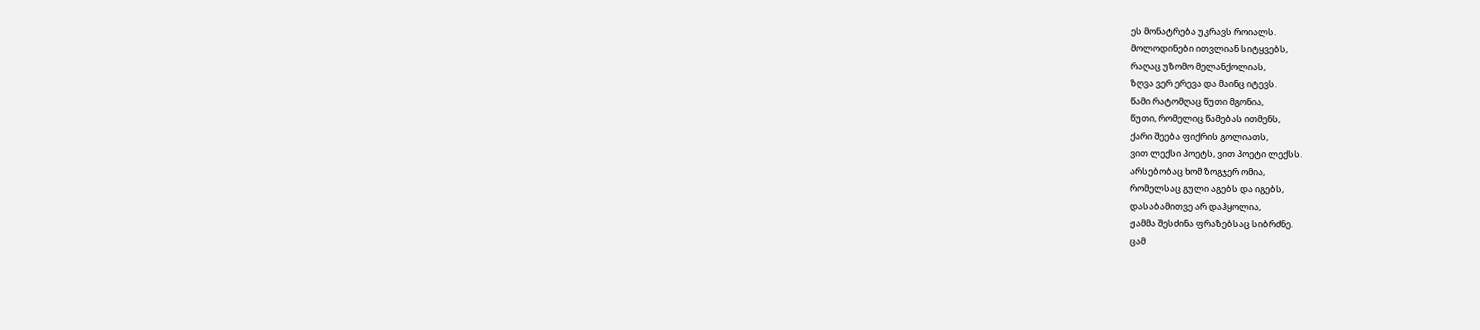ეს მონატრება უკრავს როიალს.
მოლოდინები ითვლიან სიტყვებს,
რაღაც უზომო მელანქოლიას,
ზღვა ვერ ერევა და მაინც იტევს.
წამი რატომღაც წუთი მგონია,
წუთი, რომელიც წამებას ითმენს,
ქარი შეება ფიქრის გოლიათს,
ვით ლექსი პოეტს, ვით პოეტი ლექსს.
არსებობაც ხომ ზოგჯერ ომია,
რომელსაც გული აგებს და იგებს,
დასაბამითვე არ დაჰყოლია,
ჟამმა შესძინა ფრაზებსაც სიბრძნე.
ცამ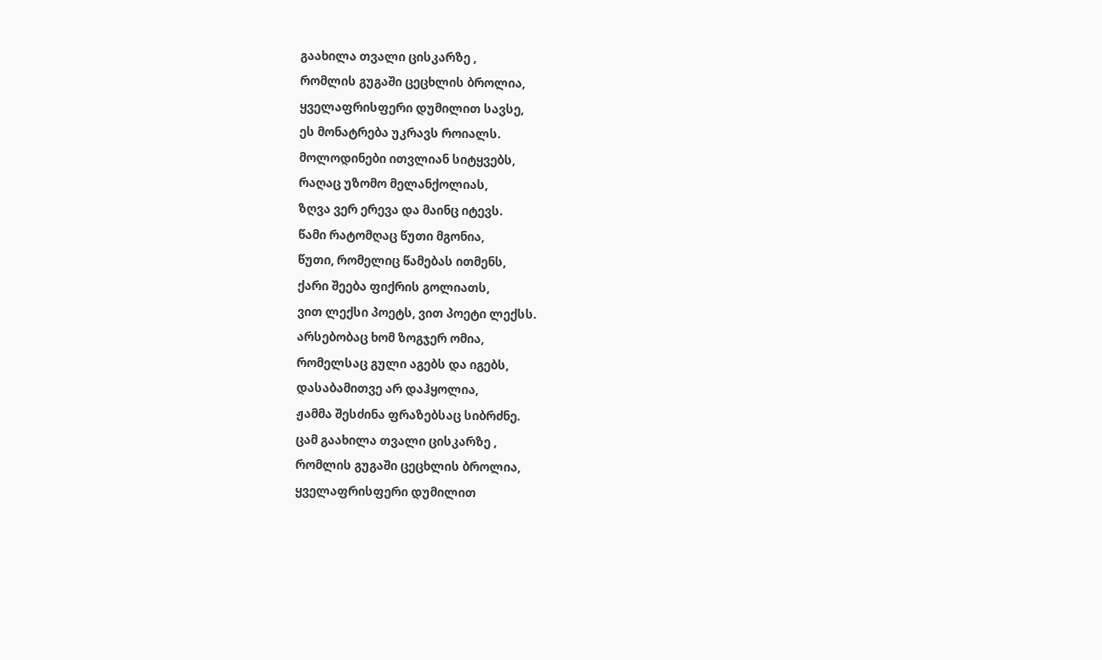გაახილა თვალი ცისკარზე ,
რომლის გუგაში ცეცხლის ბროლია,
ყველაფრისფერი დუმილით სავსე,
ეს მონატრება უკრავს როიალს.
მოლოდინები ითვლიან სიტყვებს,
რაღაც უზომო მელანქოლიას,
ზღვა ვერ ერევა და მაინც იტევს.
წამი რატომღაც წუთი მგონია,
წუთი, რომელიც წამებას ითმენს,
ქარი შეება ფიქრის გოლიათს,
ვით ლექსი პოეტს, ვით პოეტი ლექსს.
არსებობაც ხომ ზოგჯერ ომია,
რომელსაც გული აგებს და იგებს,
დასაბამითვე არ დაჰყოლია,
ჟამმა შესძინა ფრაზებსაც სიბრძნე.
ცამ გაახილა თვალი ცისკარზე ,
რომლის გუგაში ცეცხლის ბროლია,
ყველაფრისფერი დუმილით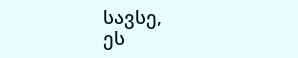სავსე,
ეს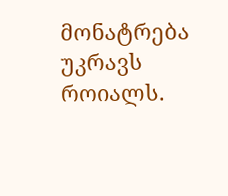მონატრება უკრავს როიალს.